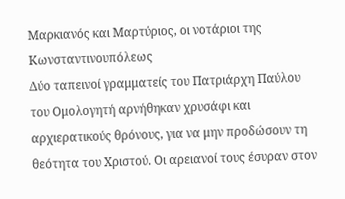Μαρκιανός και Μαρτύριος, οι νοτάριοι της Κωνσταντινουπόλεως
Δύο ταπεινοί γραμματείς του Πατριάρχη Παύλου του Ομολογητή αρνήθηκαν χρυσάφι και αρχιερατικούς θρόνους, για να μην προδώσουν τη θεότητα του Χριστού. Οι αρειανοί τους έσυραν στον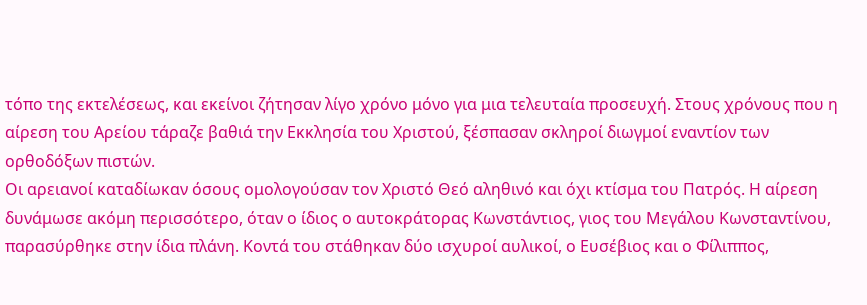τόπο της εκτελέσεως, και εκείνοι ζήτησαν λίγο χρόνο μόνο για μια τελευταία προσευχή. Στους χρόνους που η αίρεση του Αρείου τάραζε βαθιά την Εκκλησία του Χριστού, ξέσπασαν σκληροί διωγμοί εναντίον των ορθοδόξων πιστών.
Οι αρειανοί καταδίωκαν όσους ομολογούσαν τον Χριστό Θεό αληθινό και όχι κτίσμα του Πατρός. Η αίρεση δυνάμωσε ακόμη περισσότερο, όταν ο ίδιος ο αυτοκράτορας Κωνστάντιος, γιος του Μεγάλου Κωνσταντίνου, παρασύρθηκε στην ίδια πλάνη. Κοντά του στάθηκαν δύο ισχυροί αυλικοί, ο Ευσέβιος και ο Φίλιππος,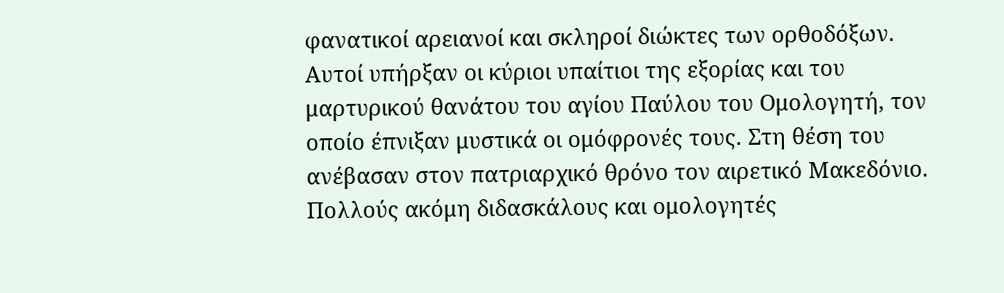φανατικοί αρειανοί και σκληροί διώκτες των ορθοδόξων.
Αυτοί υπήρξαν οι κύριοι υπαίτιοι της εξορίας και του μαρτυρικού θανάτου του αγίου Παύλου του Ομολογητή, τον οποίο έπνιξαν μυστικά οι ομόφρονές τους. Στη θέση του ανέβασαν στον πατριαρχικό θρόνο τον αιρετικό Μακεδόνιο. Πολλούς ακόμη διδασκάλους και ομολογητές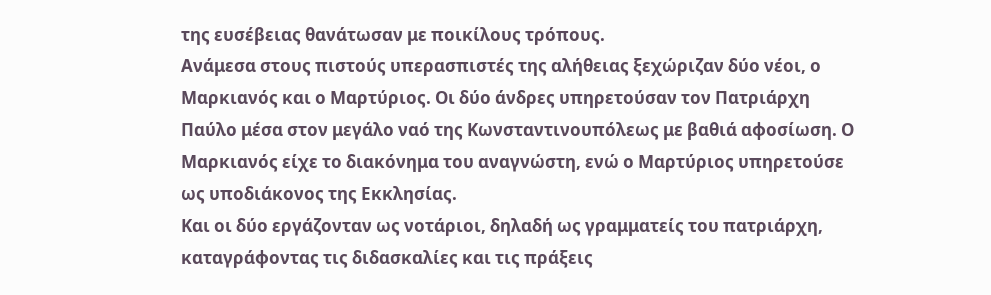της ευσέβειας θανάτωσαν με ποικίλους τρόπους.
Ανάμεσα στους πιστούς υπερασπιστές της αλήθειας ξεχώριζαν δύο νέοι, ο Μαρκιανός και ο Μαρτύριος. Οι δύο άνδρες υπηρετούσαν τον Πατριάρχη Παύλο μέσα στον μεγάλο ναό της Κωνσταντινουπόλεως με βαθιά αφοσίωση. Ο Μαρκιανός είχε το διακόνημα του αναγνώστη, ενώ ο Μαρτύριος υπηρετούσε ως υποδιάκονος της Εκκλησίας.
Και οι δύο εργάζονταν ως νοτάριοι, δηλαδή ως γραμματείς του πατριάρχη, καταγράφοντας τις διδασκαλίες και τις πράξεις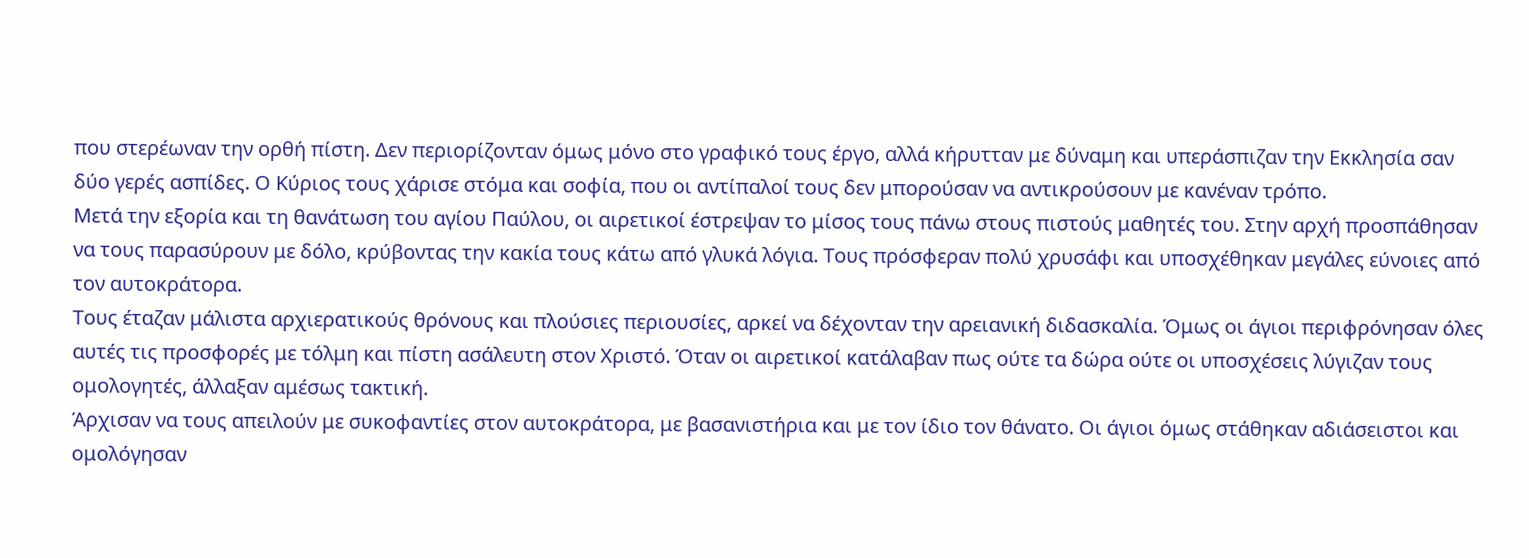που στερέωναν την ορθή πίστη. Δεν περιορίζονταν όμως μόνο στο γραφικό τους έργο, αλλά κήρυτταν με δύναμη και υπεράσπιζαν την Εκκλησία σαν δύο γερές ασπίδες. Ο Κύριος τους χάρισε στόμα και σοφία, που οι αντίπαλοί τους δεν μπορούσαν να αντικρούσουν με κανέναν τρόπο.
Μετά την εξορία και τη θανάτωση του αγίου Παύλου, οι αιρετικοί έστρεψαν το μίσος τους πάνω στους πιστούς μαθητές του. Στην αρχή προσπάθησαν να τους παρασύρουν με δόλο, κρύβοντας την κακία τους κάτω από γλυκά λόγια. Τους πρόσφεραν πολύ χρυσάφι και υποσχέθηκαν μεγάλες εύνοιες από τον αυτοκράτορα.
Τους έταζαν μάλιστα αρχιερατικούς θρόνους και πλούσιες περιουσίες, αρκεί να δέχονταν την αρειανική διδασκαλία. Όμως οι άγιοι περιφρόνησαν όλες αυτές τις προσφορές με τόλμη και πίστη ασάλευτη στον Χριστό. Όταν οι αιρετικοί κατάλαβαν πως ούτε τα δώρα ούτε οι υποσχέσεις λύγιζαν τους ομολογητές, άλλαξαν αμέσως τακτική.
Άρχισαν να τους απειλούν με συκοφαντίες στον αυτοκράτορα, με βασανιστήρια και με τον ίδιο τον θάνατο. Οι άγιοι όμως στάθηκαν αδιάσειστοι και ομολόγησαν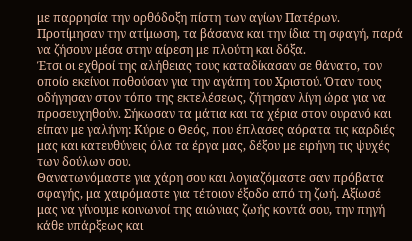με παρρησία την ορθόδοξη πίστη των αγίων Πατέρων. Προτίμησαν την ατίμωση, τα βάσανα και την ίδια τη σφαγή, παρά να ζήσουν μέσα στην αίρεση με πλούτη και δόξα.
Έτσι οι εχθροί της αλήθειας τους καταδίκασαν σε θάνατο, τον οποίο εκείνοι ποθούσαν για την αγάπη του Χριστού. Όταν τους οδήγησαν στον τόπο της εκτελέσεως, ζήτησαν λίγη ώρα για να προσευχηθούν. Σήκωσαν τα μάτια και τα χέρια στον ουρανό και είπαν με γαλήνη: Κύριε ο Θεός, που έπλασες αόρατα τις καρδιές μας και κατευθύνεις όλα τα έργα μας, δέξου με ειρήνη τις ψυχές των δούλων σου.
Θανατωνόμαστε για χάρη σου και λογιαζόμαστε σαν πρόβατα σφαγής, μα χαιρόμαστε για τέτοιον έξοδο από τη ζωή. Αξίωσέ μας να γίνουμε κοινωνοί της αιώνιας ζωής κοντά σου, την πηγή κάθε υπάρξεως και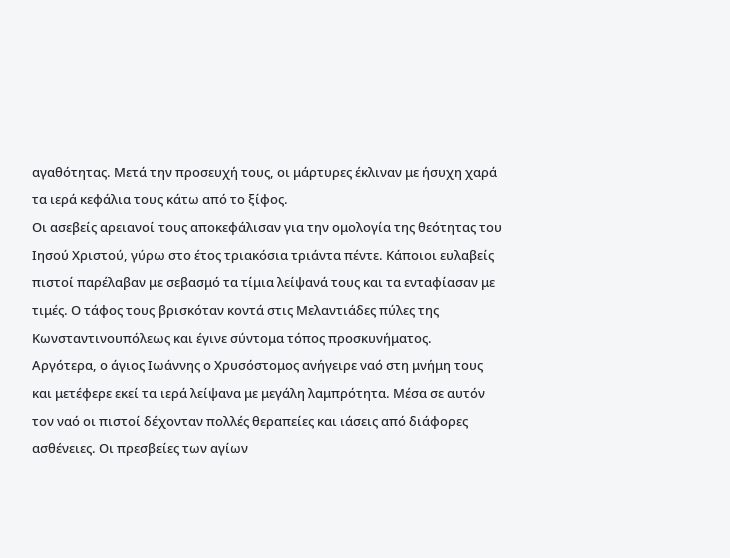αγαθότητας. Μετά την προσευχή τους, οι μάρτυρες έκλιναν με ήσυχη χαρά τα ιερά κεφάλια τους κάτω από το ξίφος.
Οι ασεβείς αρειανοί τους αποκεφάλισαν για την ομολογία της θεότητας του Ιησού Χριστού, γύρω στο έτος τριακόσια τριάντα πέντε. Κάποιοι ευλαβείς πιστοί παρέλαβαν με σεβασμό τα τίμια λείψανά τους και τα ενταφίασαν με τιμές. Ο τάφος τους βρισκόταν κοντά στις Μελαντιάδες πύλες της Κωνσταντινουπόλεως και έγινε σύντομα τόπος προσκυνήματος.
Αργότερα, ο άγιος Ιωάννης ο Χρυσόστομος ανήγειρε ναό στη μνήμη τους και μετέφερε εκεί τα ιερά λείψανα με μεγάλη λαμπρότητα. Μέσα σε αυτόν τον ναό οι πιστοί δέχονταν πολλές θεραπείες και ιάσεις από διάφορες ασθένειες. Οι πρεσβείες των αγίων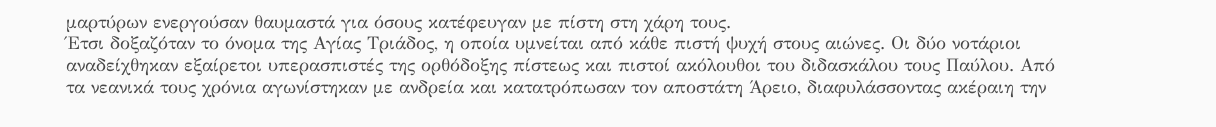μαρτύρων ενεργούσαν θαυμαστά για όσους κατέφευγαν με πίστη στη χάρη τους.
Έτσι δοξαζόταν το όνομα της Αγίας Τριάδος, η οποία υμνείται από κάθε πιστή ψυχή στους αιώνες. Οι δύο νοτάριοι αναδείχθηκαν εξαίρετοι υπερασπιστές της ορθόδοξης πίστεως και πιστοί ακόλουθοι του διδασκάλου τους Παύλου. Από τα νεανικά τους χρόνια αγωνίστηκαν με ανδρεία και κατατρόπωσαν τον αποστάτη Άρειο, διαφυλάσσοντας ακέραιη την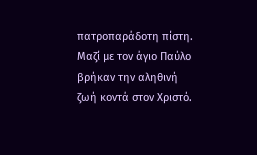πατροπαράδοτη πίστη.
Μαζί με τον άγιο Παύλο βρήκαν την αληθινή ζωή κοντά στον Χριστό.